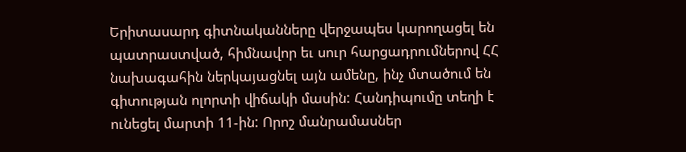Երիտասարդ գիտնականները վերջապես կարողացել են պատրաստված, հիմնավոր եւ սուր հարցադրումներով ՀՀ նախագահին ներկայացնել այն ամենը, ինչ մտածում են գիտության ոլորտի վիճակի մասին: Հանդիպումը տեղի է ունեցել մարտի 11-ին: Որոշ մանրամասներ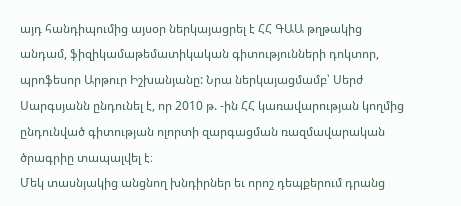այդ հանդիպումից այսօր ներկայացրել է ՀՀ ԳԱԱ թղթակից անդամ, ֆիզիկամաթեմատիկական գիտությունների դոկտոր, պրոֆեսոր Արթուր Իշխանյանը: Նրա ներկայացմամբ՝ Սերժ Սարգսյանն ընդունել է, որ 2010 թ. -ին ՀՀ կառավարության կողմից ընդունված գիտության ոլորտի զարգացման ռազմավարական ծրագրիը տապալվել է։
Մեկ տասնյակից անցնող խնդիրներ եւ որոշ դեպքերում դրանց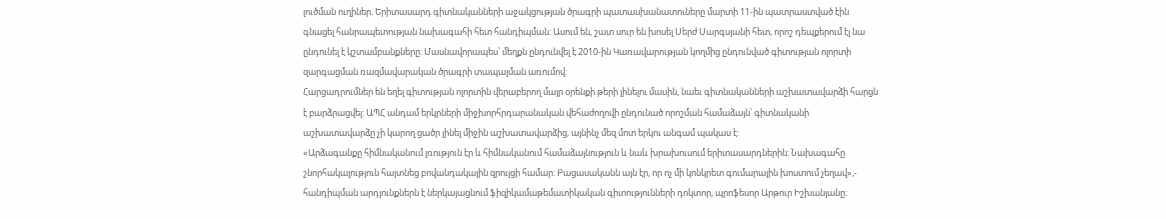լուծման ուղիներ. Երիտասարդ գիտնականների աջակցության ծրագրի պատասխանատուները մարտի 11-ին պատրաստված էին գնացել հանրապետության նախագահի հետ հանդիպման: Ասում են, շատ սուր են խոսել Սերժ Սարգսյանի հետ, որոշ դեպքերում էլ նա ընդունել է կշտամբանքները: Մասնավորապես՝ մեղքն ընդունվել է 2010-ին Կառավարության կողմից ընդունված գիտության ոլորտի զարգացման ռազմավարական ծրագրի տապալման առումով:
Հարցադրումներ են եղել գիտության ոլորտին վերաբերող մայր օրենքի թերի լինելու մասին, նաեւ գիտնականների աշխատավարձի հարցն է բարձրացվել: ԱՊՀ անդամ երկրների միջխորհրդարանական վեհաժողովի ընդունած որոշման համաձայն՝ գիտնականի աշխատավարձը չի կարող ցածր լինել միջին աշխատավարձից, այնինչ մեզ մոտ երկու անգամ պակաս է:
«Արձագանքը հիմնականում լռություն էր և հիմնականում համաձայնություն և նաև խրախուսում երիտասարդներին։ Նախագահը շնորհակալություն հայտնեց բովանդակային զրույցի համար: Բացասականն այն էր, որ ոչ մի կոնկրետ գումարային խոստում չեղավ»,- հանդիպման արդյունքներն է ներկայացնում ֆիզիկամաթեմատիկական գիտությունների դոկտոր, պրոֆեսոր Արթուր Իշխանյանը։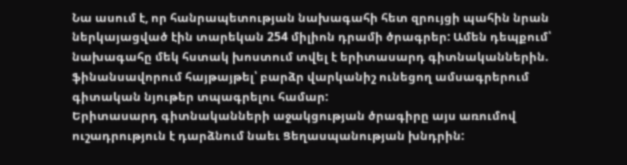Նա ասում է, որ հանրապետության նախագահի հետ զրույցի պահին նրան ներկայացված էին տարեկան 254 միլիոն դրամի ծրագրեր: Ամեն դեպքում՝ նախագահը մեկ հստակ խոստում տվել է երիտասարդ գիտնականներին. ֆինանսավորում հայթայթել՝ բարձր վարկանիշ ունեցող ամսագրերում գիտական նյութեր տպագրելու համար:
Երիտասարդ գիտնականների աջակցության ծրագիրը այս առումով ուշադրություն է դարձնում նաեւ Ցեղասպանության խնդրին: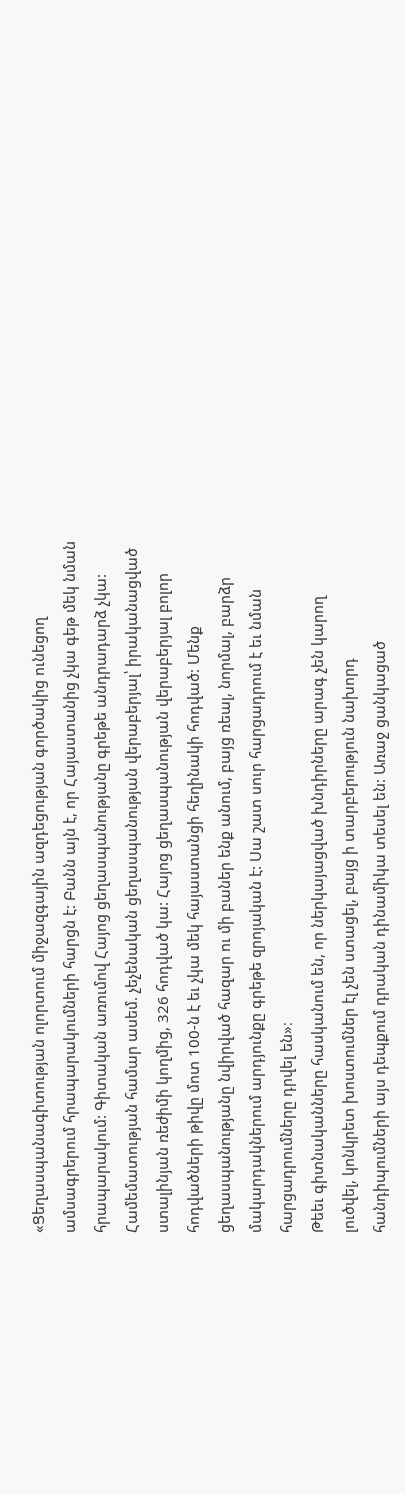«Ցեղասպանագիտության ոլորտում միջազգային ազդեցության գործակից ունեցող ամսագրերում հրապարակումների հարցն է: Բանն այն է, որ Հայաստանից չկա գեթ մեկ նման հրապարակում: Գիտական առումով Հայոց ցեղասպանությանը գրեթե անդրադարձ չկա: Համեմատության համար ասեմ. չեչենական ցեղասպանության վերաբերյալ՝ իրականացված ստալինյան ռեժիմի կողմից, 326 հոդված կա: Հայոց ցեղասպանության վերաբերյալ բոլոր հոդվածների թիվը մոտ 100-ն է եւ չկա մեկ հայաստանցի հեղինակի հոդված: Մենք ցեղասպանությանը նվիրված հազար ու մի բաներ ենք անում, բայց ռեալ, նորմալ, բարձր մակարդակներում արդյունքը գրեթե զրոյական է: Սա շատ սուր հարցադրում է եւ նման հարցադրումները դրվել են»։
Թեեւ գիտնականները հասկանում են, որ ներկայացված խնդիրները արագ չեն կարող լուծվել, կոնկրետ խոստումներ էլ չեն ստացել, բայց ի տարբերություն նախորդ հանդիպումների այս դեպքում դրական դինամիկա տեսել են: Առաջ ցանկացած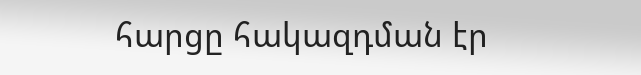հարցը հակազդման էր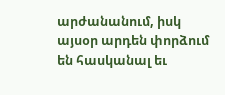արժանանում, իսկ այսօր արդեն փորձում են հասկանալ եւ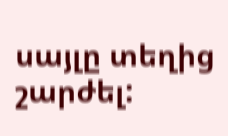սայլը տեղից շարժել: